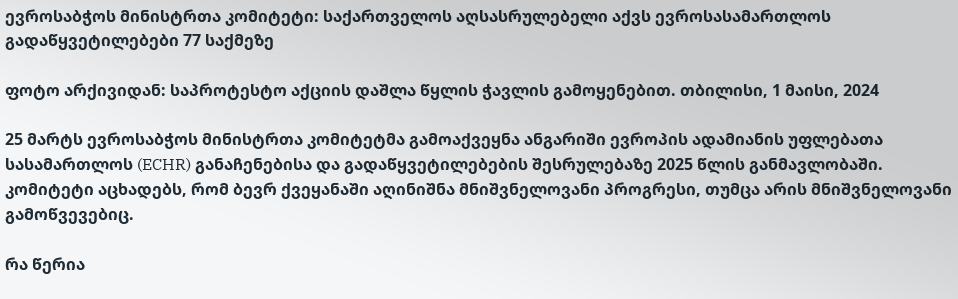ევროსაბჭოს მინისტრთა კომიტეტი: საქართველოს აღსასრულებელი აქვს ევროსასამართლოს გადაწყვეტილებები 77 საქმეზე

ფოტო არქივიდან: საპროტესტო აქციის დაშლა წყლის ჭავლის გამოყენებით. თბილისი, 1 მაისი, 2024

25 მარტს ევროსაბჭოს მინისტრთა კომიტეტმა გამოაქვეყნა ანგარიში ევროპის ადამიანის უფლებათა სასამართლოს (ECHR) განაჩენებისა და გადაწყვეტილებების შესრულებაზე 2025 წლის განმავლობაში. კომიტეტი აცხადებს, რომ ბევრ ქვეყანაში აღინიშნა მნიშვნელოვანი პროგრესი, თუმცა არის მნიშვნელოვანი გამოწვევებიც.

რა წერია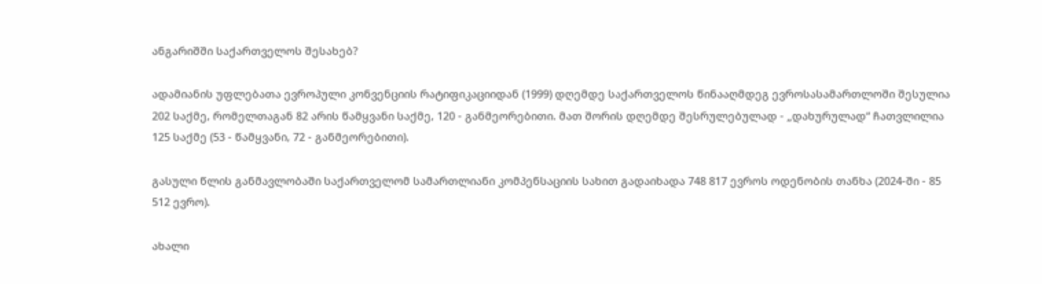ანგარიშში საქართველოს შესახებ?

ადამიანის უფლებათა ევროპული კონვენციის რატიფიკაციიდან (1999) დღემდე საქართველოს წინააღმდეგ ევროსასამართლოში შესულია 202 საქმე, რომელთაგან 82 არის წამყვანი საქმე, 120 - განმეორებითი. მათ შორის დღემდე შესრულებულად - „დახურულად“ ჩათვლილია 125 საქმე (53 - წამყვანი, 72 - განმეორებითი).

გასული წლის განმავლობაში საქართველომ სამართლიანი კომპენსაციის სახით გადაიხადა 748 817 ევროს ოდენობის თანხა (2024-ში - 85 512 ევრო).

ახალი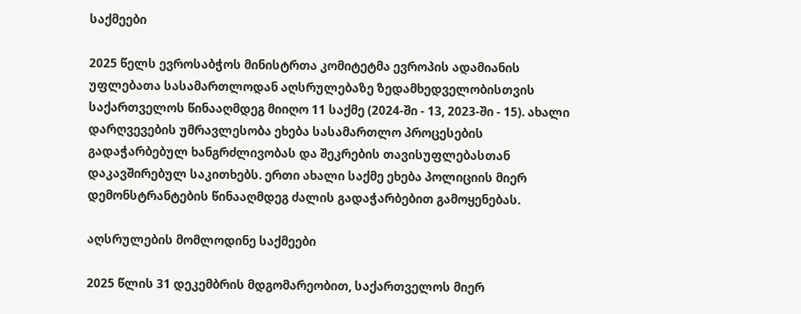საქმეები

2025 წელს ევროსაბჭოს მინისტრთა კომიტეტმა ევროპის ადამიანის უფლებათა სასამართლოდან აღსრულებაზე ზედამხედველობისთვის საქართველოს წინააღმდეგ მიიღო 11 საქმე (2024-ში - 13, 2023-ში - 15). ახალი დარღვევების უმრავლესობა ეხება სასამართლო პროცესების გადაჭარბებულ ხანგრძლივობას და შეკრების თავისუფლებასთან დაკავშირებულ საკითხებს. ერთი ახალი საქმე ეხება პოლიციის მიერ დემონსტრანტების წინააღმდეგ ძალის გადაჭარბებით გამოყენებას.

აღსრულების მომლოდინე საქმეები

2025 წლის 31 დეკემბრის მდგომარეობით, საქართველოს მიერ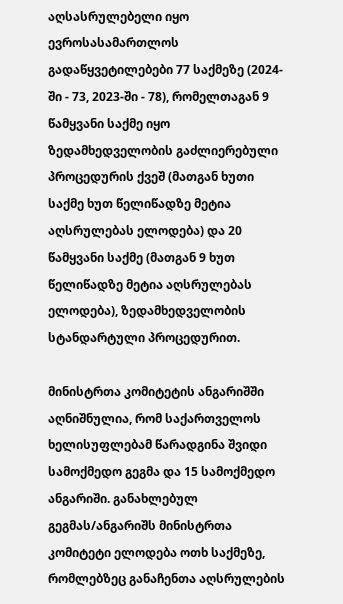აღსასრულებელი იყო ევროსასამართლოს გადაწყვეტილებები 77 საქმეზე (2024-ში - 73, 2023-ში - 78), რომელთაგან 9 წამყვანი საქმე იყო ზედამხედველობის გაძლიერებული პროცედურის ქვეშ (მათგან ხუთი საქმე ხუთ წელიწადზე მეტია აღსრულებას ელოდება) და 20 წამყვანი საქმე (მათგან 9 ხუთ წელიწადზე მეტია აღსრულებას ელოდება), ზედამხედველობის სტანდარტული პროცედურით.

მინისტრთა კომიტეტის ანგარიშში აღნიშნულია, რომ საქართველოს ხელისუფლებამ წარადგინა შვიდი სამოქმედო გეგმა და 15 სამოქმედო ანგარიში. განახლებულ გეგმას/ანგარიშს მინისტრთა კომიტეტი ელოდება ოთხ საქმეზე, რომლებზეც განაჩენთა აღსრულების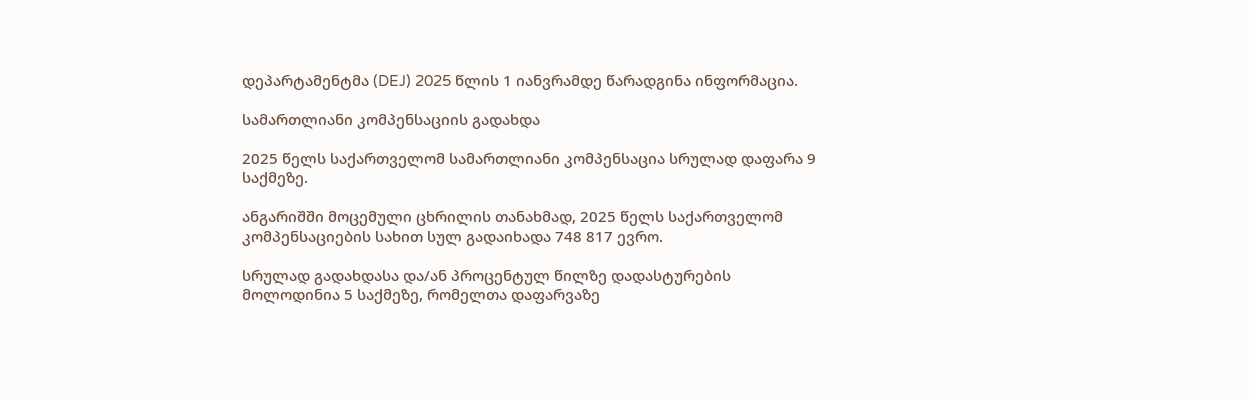დეპარტამენტმა (DEJ) 2025 წლის 1 იანვრამდე წარადგინა ინფორმაცია.

სამართლიანი კომპენსაციის გადახდა

2025 წელს საქართველომ სამართლიანი კომპენსაცია სრულად დაფარა 9 საქმეზე.

ანგარიშში მოცემული ცხრილის თანახმად, 2025 წელს საქართველომ კომპენსაციების სახით სულ გადაიხადა 748 817 ევრო.

სრულად გადახდასა და/ან პროცენტულ წილზე დადასტურების მოლოდინია 5 საქმეზე, რომელთა დაფარვაზე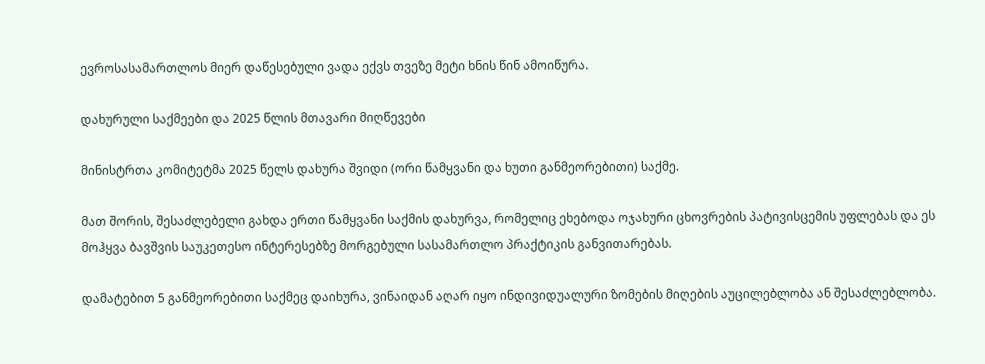ევროსასამართლოს მიერ დაწესებული ვადა ექვს თვეზე მეტი ხნის წინ ამოიწურა.

დახურული საქმეები და 2025 წლის მთავარი მიღწევები

მინისტრთა კომიტეტმა 2025 წელს დახურა შვიდი (ორი წამყვანი და ხუთი განმეორებითი) საქმე.

მათ შორის, შესაძლებელი გახდა ერთი წამყვანი საქმის დახურვა, რომელიც ეხებოდა ოჯახური ცხოვრების პატივისცემის უფლებას და ეს მოჰყვა ბავშვის საუკეთესო ინტერესებზე მორგებული სასამართლო პრაქტიკის განვითარებას.

დამატებით 5 განმეორებითი საქმეც დაიხურა, ვინაიდან აღარ იყო ინდივიდუალური ზომების მიღების აუცილებლობა ან შესაძლებლობა.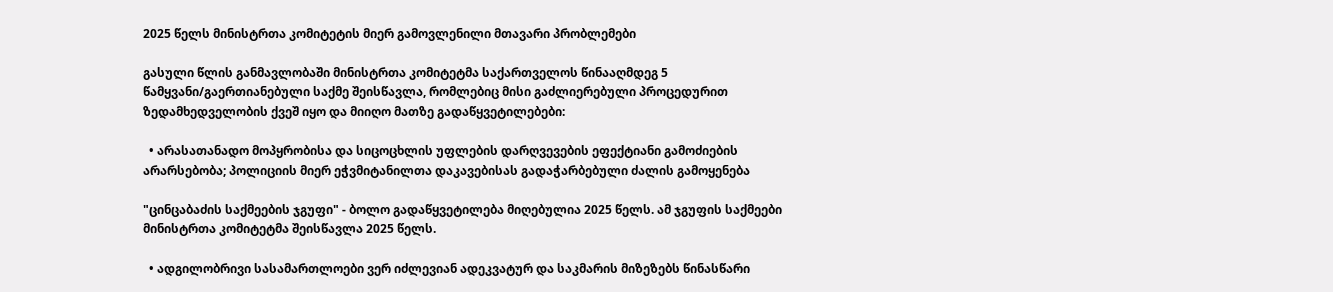2025 წელს მინისტრთა კომიტეტის მიერ გამოვლენილი მთავარი პრობლემები

გასული წლის განმავლობაში მინისტრთა კომიტეტმა საქართველოს წინააღმდეგ 5 წამყვანი/გაერთიანებული საქმე შეისწავლა, რომლებიც მისი გაძლიერებული პროცედურით ზედამხედველობის ქვეშ იყო და მიიღო მათზე გადაწყვეტილებები:

  • არასათანადო მოპყრობისა და სიცოცხლის უფლების დარღვევების ეფექტიანი გამოძიების არარსებობა; პოლიციის მიერ ეჭვმიტანილთა დაკავებისას გადაჭარბებული ძალის გამოყენება

"ცინცაბაძის საქმეების ჯგუფი" - ბოლო გადაწყვეტილება მიღებულია 2025 წელს. ამ ჯგუფის საქმეები მინისტრთა კომიტეტმა შეისწავლა 2025 წელს.

  • ადგილობრივი სასამართლოები ვერ იძლევიან ადეკვატურ და საკმარის მიზეზებს წინასწარი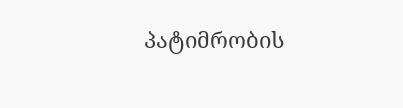პატიმრობის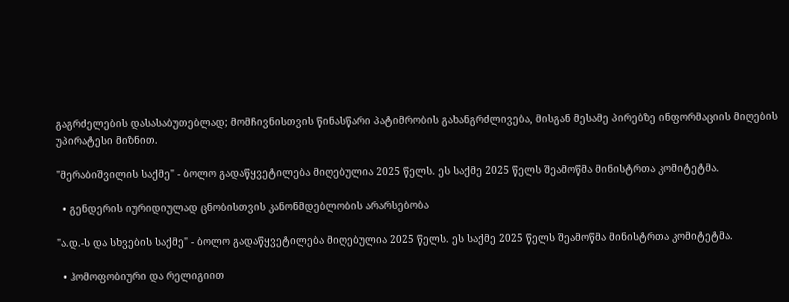გაგრძელების დასასაბუთებლად; მომჩივნისთვის წინასწარი პატიმრობის გახანგრძლივება, მისგან მესამე პირებზე ინფორმაციის მიღების უპირატესი მიზნით.

"მერაბიშვილის საქმე" - ბოლო გადაწყვეტილება მიღებულია 2025 წელს. ეს საქმე 2025 წელს შეამოწმა მინისტრთა კომიტეტმა.

  • გენდერის იურიდიულად ცნობისთვის კანონმდებლობის არარსებობა

"ა.დ.-ს და სხვების საქმე" - ბოლო გადაწყვეტილება მიღებულია 2025 წელს. ეს საქმე 2025 წელს შეამოწმა მინისტრთა კომიტეტმა.

  • ჰომოფობიური და რელიგიით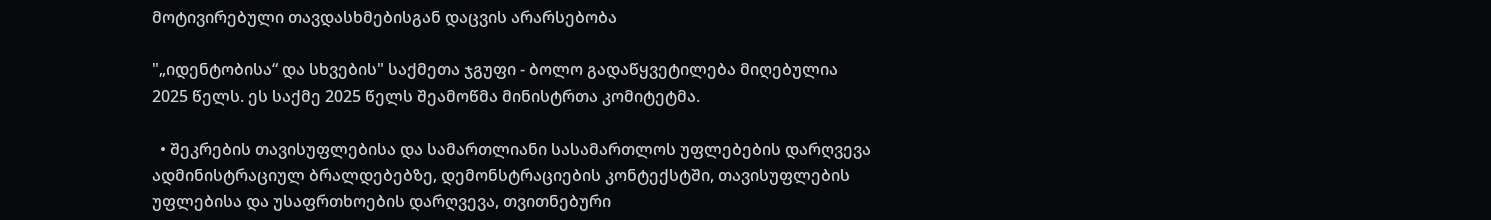მოტივირებული თავდასხმებისგან დაცვის არარსებობა

"„იდენტობისა“ და სხვების" საქმეთა ჯგუფი - ბოლო გადაწყვეტილება მიღებულია 2025 წელს. ეს საქმე 2025 წელს შეამოწმა მინისტრთა კომიტეტმა.

  • შეკრების თავისუფლებისა და სამართლიანი სასამართლოს უფლებების დარღვევა ადმინისტრაციულ ბრალდებებზე, დემონსტრაციების კონტექსტში, თავისუფლების უფლებისა და უსაფრთხოების დარღვევა, თვითნებური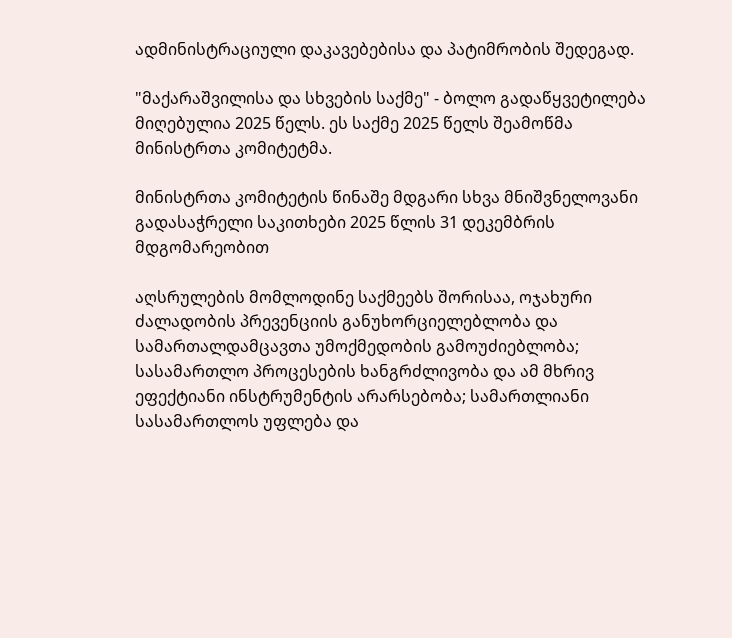ადმინისტრაციული დაკავებებისა და პატიმრობის შედეგად.

"მაქარაშვილისა და სხვების საქმე" - ბოლო გადაწყვეტილება მიღებულია 2025 წელს. ეს საქმე 2025 წელს შეამოწმა მინისტრთა კომიტეტმა.

მინისტრთა კომიტეტის წინაშე მდგარი სხვა მნიშვნელოვანი გადასაჭრელი საკითხები 2025 წლის 31 დეკემბრის მდგომარეობით

აღსრულების მომლოდინე საქმეებს შორისაა, ოჯახური ძალადობის პრევენციის განუხორციელებლობა და სამართალდამცავთა უმოქმედობის გამოუძიებლობა; სასამართლო პროცესების ხანგრძლივობა და ამ მხრივ ეფექტიანი ინსტრუმენტის არარსებობა; სამართლიანი სასამართლოს უფლება და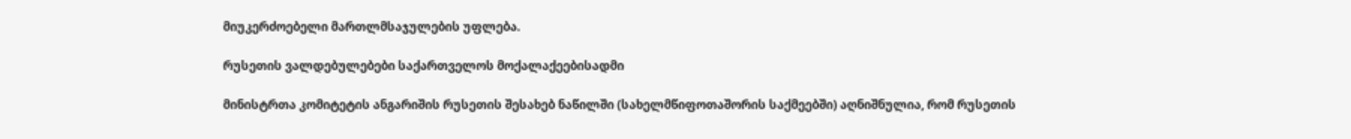მიუკერძოებელი მართლმსაჯულების უფლება.

რუსეთის ვალდებულებები საქართველოს მოქალაქეებისადმი

მინისტრთა კომიტეტის ანგარიშის რუსეთის შესახებ ნაწილში (სახელმწიფოთაშორის საქმეებში) აღნიშნულია, რომ რუსეთის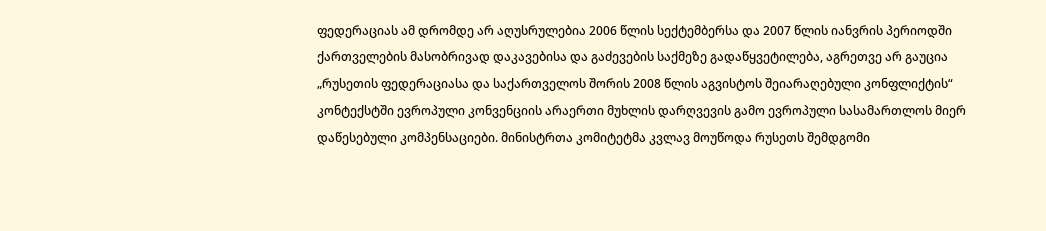ფედერაციას ამ დრომდე არ აღუსრულებია 2006 წლის სექტემბერსა და 2007 წლის იანვრის პერიოდში ქართველების მასობრივად დაკავებისა და გაძევების საქმეზე გადაწყვეტილება, აგრეთვე არ გაუცია „რუსეთის ფედერაციასა და საქართველოს შორის 2008 წლის აგვისტოს შეიარაღებული კონფლიქტის“ კონტექსტში ევროპული კონვენციის არაერთი მუხლის დარღვევის გამო ევროპული სასამართლოს მიერ დაწესებული კომპენსაციები. მინისტრთა კომიტეტმა კვლავ მოუწოდა რუსეთს შემდგომი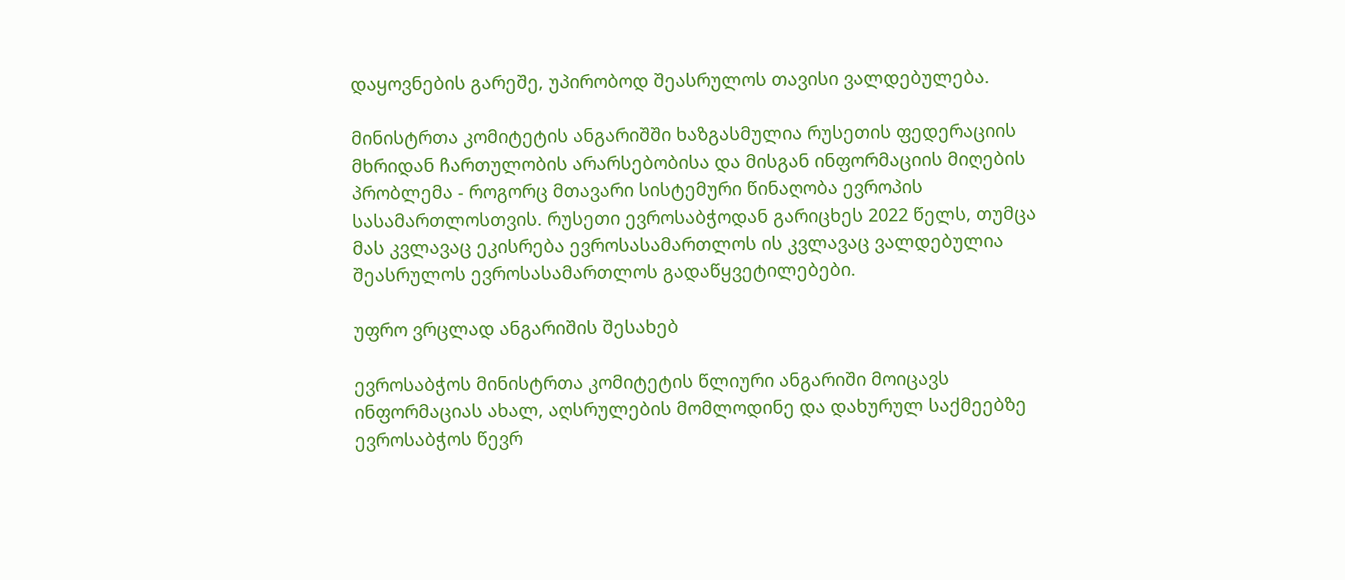დაყოვნების გარეშე, უპირობოდ შეასრულოს თავისი ვალდებულება.

მინისტრთა კომიტეტის ანგარიშში ხაზგასმულია რუსეთის ფედერაციის მხრიდან ჩართულობის არარსებობისა და მისგან ინფორმაციის მიღების პრობლემა - როგორც მთავარი სისტემური წინაღობა ევროპის სასამართლოსთვის. რუსეთი ევროსაბჭოდან გარიცხეს 2022 წელს, თუმცა მას კვლავაც ეკისრება ევროსასამართლოს ის კვლავაც ვალდებულია შეასრულოს ევროსასამართლოს გადაწყვეტილებები.

უფრო ვრცლად ანგარიშის შესახებ

ევროსაბჭოს მინისტრთა კომიტეტის წლიური ანგარიში მოიცავს ინფორმაციას ახალ, აღსრულების მომლოდინე და დახურულ საქმეებზე ევროსაბჭოს წევრ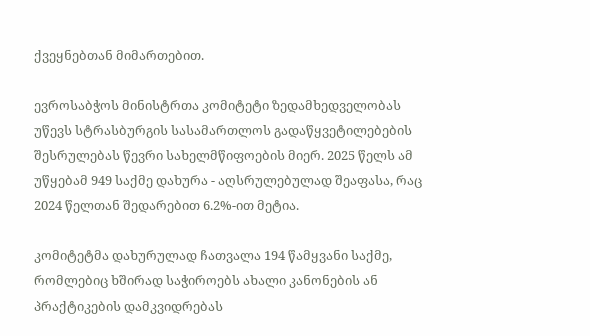ქვეყნებთან მიმართებით.

ევროსაბჭოს მინისტრთა კომიტეტი ზედამხედველობას უწევს სტრასბურგის სასამართლოს გადაწყვეტილებების შესრულებას წევრი სახელმწიფოების მიერ. 2025 წელს ამ უწყებამ 949 საქმე დახურა - აღსრულებულად შეაფასა, რაც 2024 წელთან შედარებით 6.2%-ით მეტია.

კომიტეტმა დახურულად ჩათვალა 194 წამყვანი საქმე, რომლებიც ხშირად საჭიროებს ახალი კანონების ან პრაქტიკების დამკვიდრებას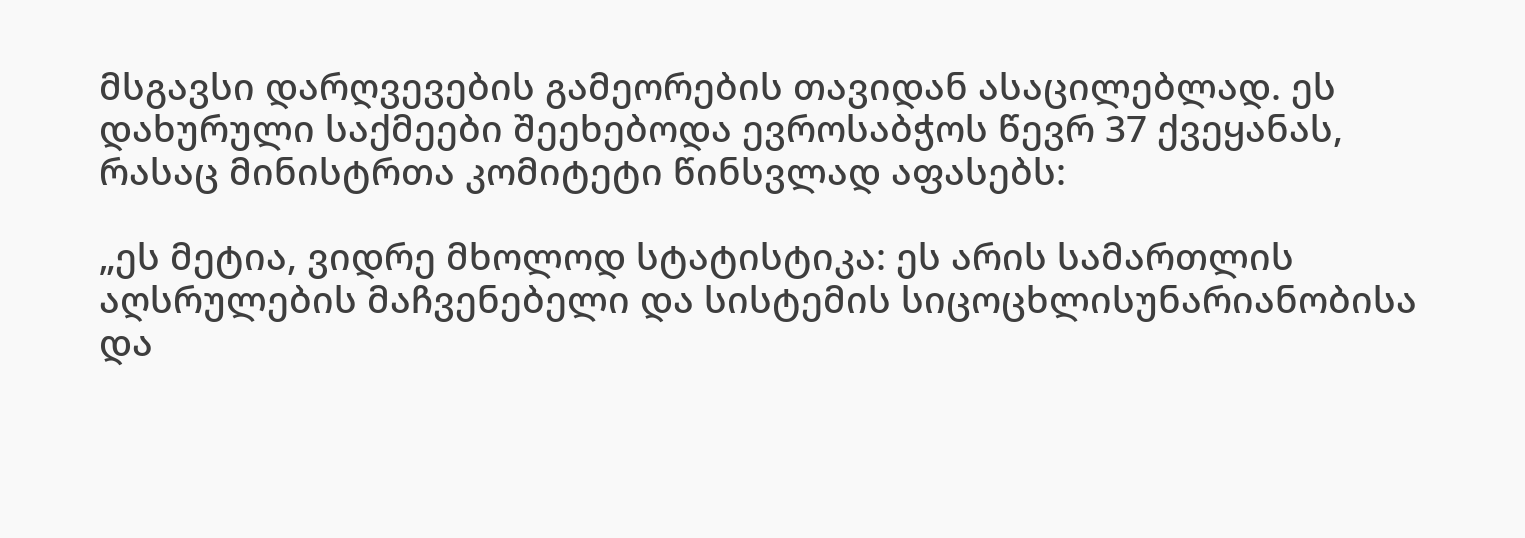მსგავსი დარღვევების გამეორების თავიდან ასაცილებლად. ეს დახურული საქმეები შეეხებოდა ევროსაბჭოს წევრ 37 ქვეყანას, რასაც მინისტრთა კომიტეტი წინსვლად აფასებს:

„ეს მეტია, ვიდრე მხოლოდ სტატისტიკა: ეს არის სამართლის აღსრულების მაჩვენებელი და სისტემის სიცოცხლისუნარიანობისა და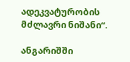ადეკვატურობის მძლავრი ნიშანი“.

ანგარიშში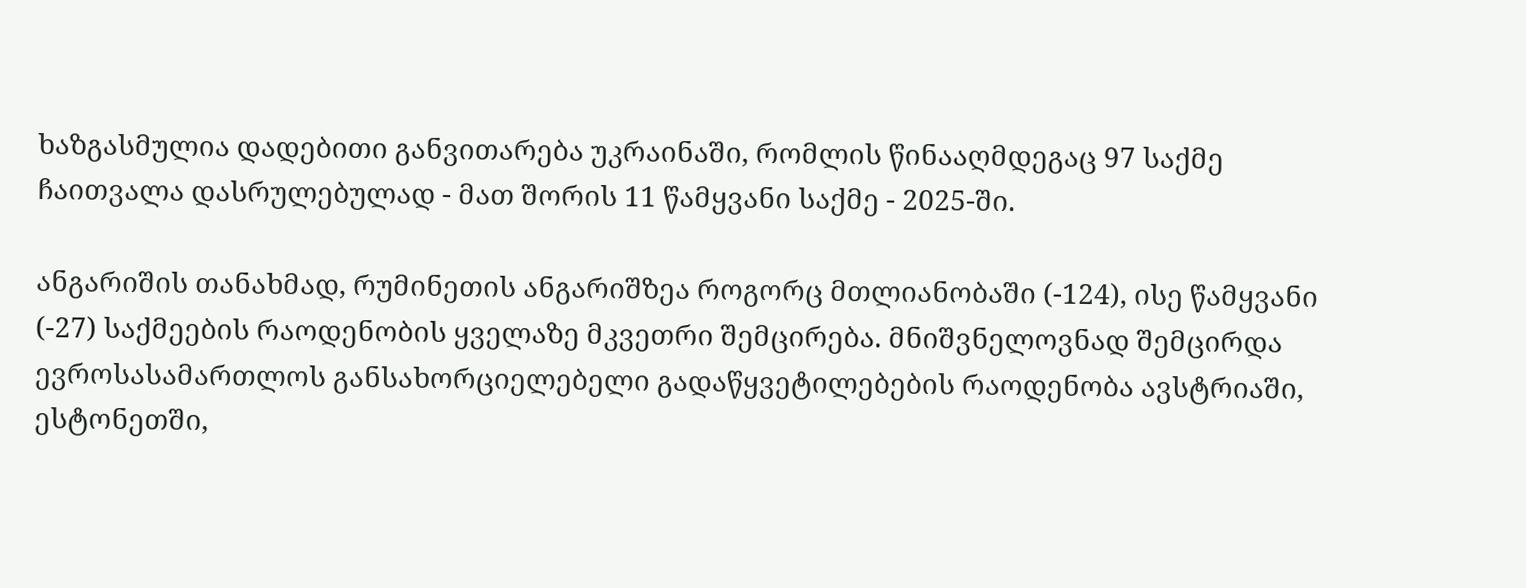ხაზგასმულია დადებითი განვითარება უკრაინაში, რომლის წინააღმდეგაც 97 საქმე ჩაითვალა დასრულებულად - მათ შორის 11 წამყვანი საქმე - 2025-ში.

ანგარიშის თანახმად, რუმინეთის ანგარიშზეა როგორც მთლიანობაში (-124), ისე წამყვანი (-27) საქმეების რაოდენობის ყველაზე მკვეთრი შემცირება. მნიშვნელოვნად შემცირდა ევროსასამართლოს განსახორციელებელი გადაწყვეტილებების რაოდენობა ავსტრიაში, ესტონეთში,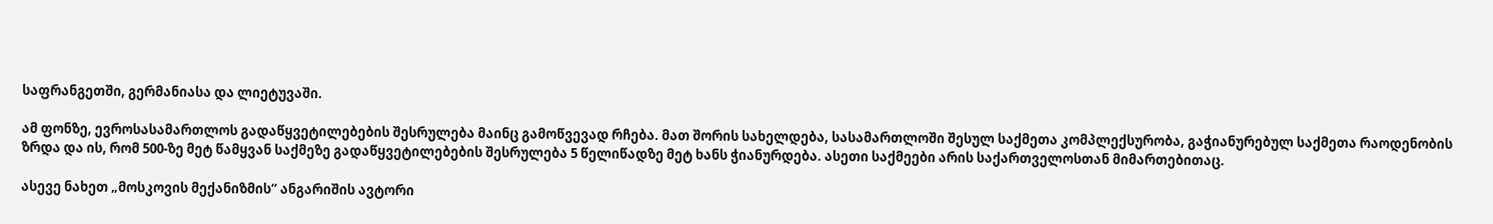საფრანგეთში, გერმანიასა და ლიეტუვაში.

ამ ფონზე, ევროსასამართლოს გადაწყვეტილებების შესრულება მაინც გამოწვევად რჩება. მათ შორის სახელდება, სასამართლოში შესულ საქმეთა კომპლექსურობა, გაჭიანურებულ საქმეთა რაოდენობის ზრდა და ის, რომ 500-ზე მეტ წამყვან საქმეზე გადაწყვეტილებების შესრულება 5 წელიწადზე მეტ ხანს ჭიანურდება. ასეთი საქმეები არის საქართველოსთან მიმართებითაც.

ასევე ნახეთ „მოსკოვის მექანიზმის“ ანგარიშის ავტორი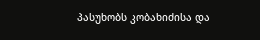პასუხობს კობახიძისა და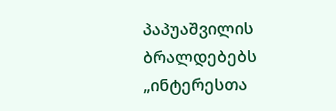პაპუაშვილის ბრალდებებს „ინტერესთა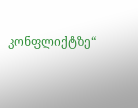კონფლიქტზე“